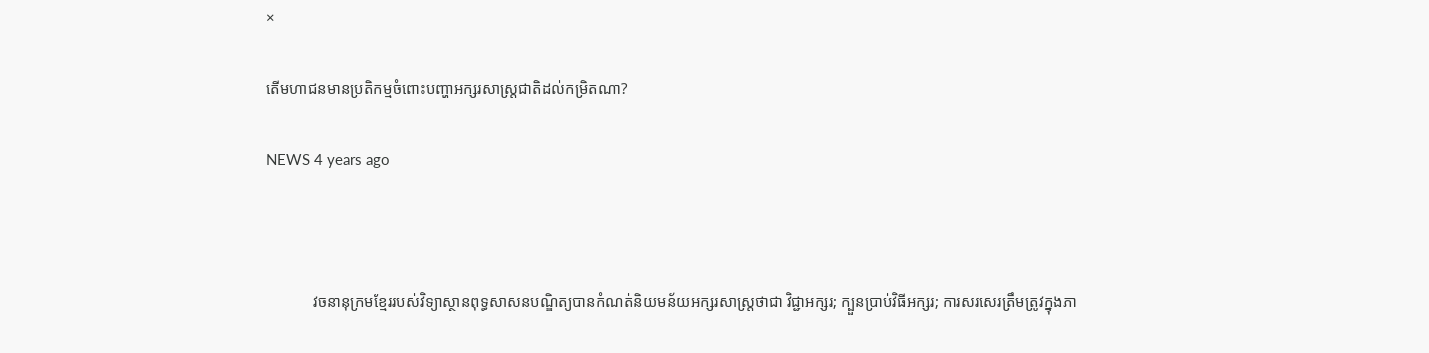×

តើមហាជនមានប្រតិកម្មចំពោះបញ្ហាអក្សរសាស្រ្តជាតិដល់កម្រិតណា?

NEWS 4 years ago



            វចនានុក្រមខ្មែររបស់វិទ្យាស្ថានពុទ្ធសាសនបណ្ឌិត្យបានកំណត់និយមន័យអក្សរសាស្រ្តថាជា វិជ្ជាអក្សរ; ក្បួនប្រាប់វិធីអក្សរ; ការសរសេរត្រឹមត្រូវក្នុងភា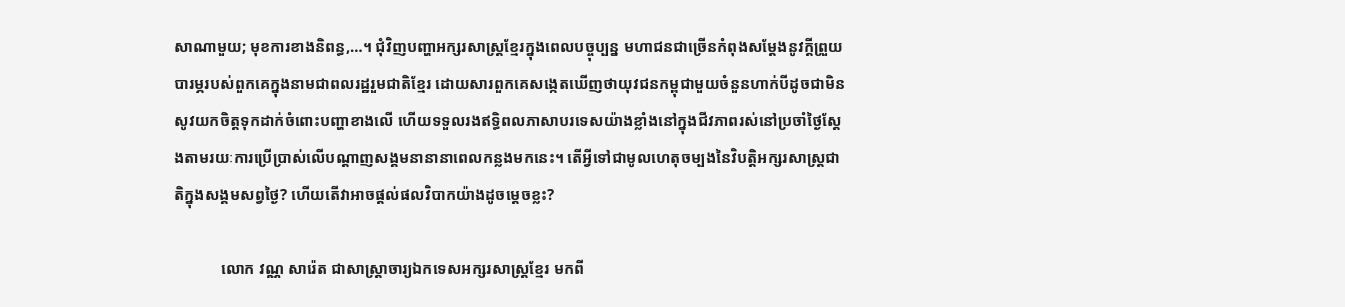សាណាមួយ; មុខការខាងនិពន្ធ,…។ ជុំវិញបញ្ហាអក្សរសាស្រ្តខ្មែរក្នុងពេលបច្ចុប្បន្ន មហាជនជាច្រើនកំពុងសម្តែងនូវក្តីព្រួយបារម្ភរបស់ពួកគេក្នុងនាមជាពលរដ្ឋរួមជាតិខ្មែរ ដោយសារពួកគេសង្កេតឃើញថាយុវជនកម្ពុជាមួយចំនួនហាក់បីដូចជាមិនសូវយកចិត្តទុកដាក់ចំពោះបញ្ហាខាងលើ ហើយទទួលរងឥទ្ធិពលភាសាបរទេសយ៉ាងខ្លាំងនៅក្នុងជីវភាពរស់នៅប្រចាំថ្ងៃស្តែងតាមរយៈការប្រើប្រាស់លើបណ្តាញសង្គមនានានាពេលកន្លងមកនេះ។ តើអ្វីទៅជាមូលហេតុចម្បងនៃវិបត្តិអក្សរសាស្រ្តជាតិក្នុងសង្គមសព្វថ្ងៃ? ហើយតើវាអាចផ្តល់ផលវិបាកយ៉ាងដូចម្តេចខ្លះ?

            លោក វណ្ណ សារ៉េត ជាសាស្រ្តាចារ្យឯកទេសអក្សរសាស្រ្តខ្មែរ មកពី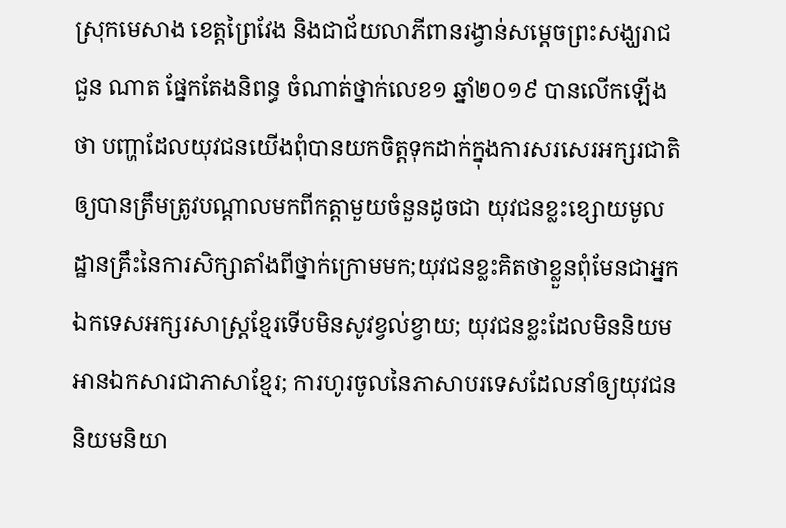ស្រុកមេសាង ខេត្តព្រៃវែង និងជាជ័យលាភីពានរង្វាន់សម្តេចព្រះសង្ឃរាជ ជួន ណាត ផ្នែកតែងនិពន្ធ ចំណាត់ថ្នាក់លេខ១ ឆ្នាំ២០១៩ បានលើកឡើងថា បញ្ហាដែលយុវជនយើងពុំបានយកចិត្តទុកដាក់ក្នុងការសរសេរអក្សរជាតិឲ្យបានត្រឹមត្រូវបណ្ដាលមកពីកត្តាមួយចំនួនដូចជា យុវជនខ្លះខ្សោយមូលដ្ឋានគ្រឹះនៃការសិក្សាតាំងពីថ្នាក់ក្រោមមក;យុវជនខ្លះគិតថាខ្លួនពុំមែនជាអ្នកឯកទេសអក្សរសាស្ត្រខ្មែរទើបមិនសូវខ្វល់ខ្វាយ; យុវជនខ្លះដែលមិននិយមអានឯកសារជាភាសាខ្មែរ; ការហូរចូលនៃភាសាបរទេសដែលនាំឲ្យយុវជននិយមនិយា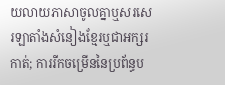យលាយភាសាចូលគ្នាឬសរសេរឡាតាំងសំនៀងខ្មែរឬជាអក្សរកាត់; ការរីកចម្រើននៃប្រព័ន្ធប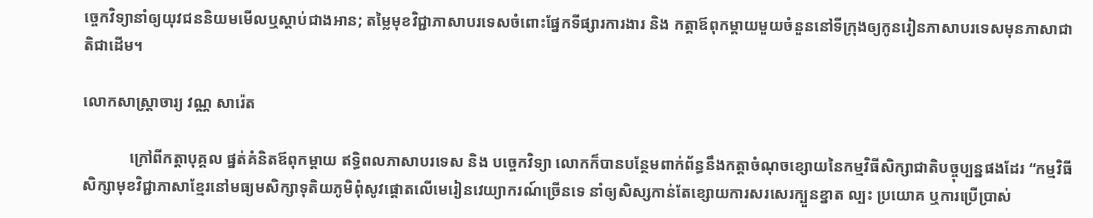ច្ចេកវិទ្យានាំឲ្យយុវជននិយមមើលឬស្ដាប់ជាងអាន; តម្លៃមុខវិជ្ជាភាសាបរទេសចំពោះផ្នែកទីផ្សារការងារ និង កត្តាឪពុកម្ដាយមួយចំនួននៅទីក្រុងឲ្យកូនរៀនភាសាបរទេសមុនភាសាជាតិជាដើម។

លោកសាស្រ្តាចារ្យ វណ្ណ សារ៉េត

            ក្រៅពីកត្តាបុគ្គល ផ្នត់គំនិតឪពុកម្តាយ ឥទ្ធិពលភាសាបរទេស និង បច្ចេកវិទ្យា លោកក៏បានបន្ថែមពាក់ព័ន្ធនឹងកត្តាចំណុចខ្សោយនៃកម្មវិធីសិក្សាជាតិបច្ចុប្បន្នផងដែរ “កម្មវិធីសិក្សាមុខវិជ្ជាភាសាខ្មែរនៅមធ្យមសិក្សាទុតិយភូមិពុំសូវផ្ដោតលើមេរៀនវេយ្យាករណ៍ច្រើនទេ នាំឲ្យសិស្សកាន់តែខ្សោយការសរសេរក្បួនខ្នាត ល្បះ ប្រយោគ ឬការប្រើប្រាស់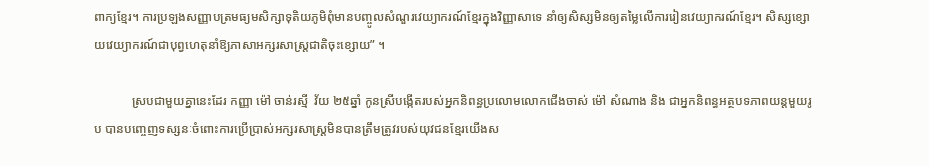ពាក្យខ្មែរ។ ការប្រឡងសញ្ញាបត្រមធ្យមសិក្សាទុតិយភូមិពុំមានបញ្ចូលសំណួរវេយ្យាករណ៍ខ្មែរក្នុងវិញ្ញាសាទេ នាំឲ្យសិស្សមិនឲ្យតម្លៃលើការរៀនវេយ្យាករណ៍ខ្មែរ។ សិស្សខ្សោយវេយ្យាករណ៍ជាបុព្វហេតុនាំឱ្យភាសាអក្សរសាស្ត្រជាតិចុះខ្សោយ” ។

            ស្របជាមួយគ្នានេះដែរ កញ្ញា ម៉ៅ ចាន់រស្មី  វ័យ ២៥ឆ្នាំ កូនស្រីបង្កើតរបស់អ្នកនិពន្ធប្រលោមលោកជើងចាស់ ម៉ៅ សំណាង និង ជាអ្នកនិពន្ធអត្ថបទភាពយន្តមួយរូប បានបញ្ចេញទស្សនៈចំពោះការប្រើប្រាស់អក្សរសាស្រ្តមិនបានត្រឹមត្រូវរបស់យុវជនខ្មែរយើងស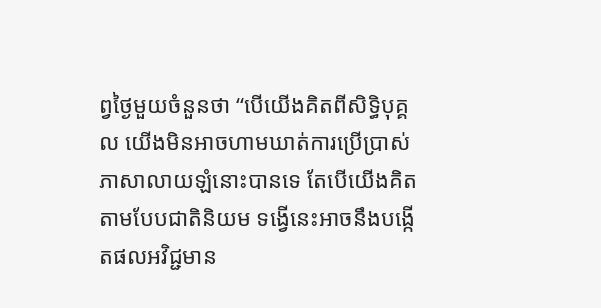ព្វថ្ងៃមួយចំនួនថា “បើយើងគិតពីសិទ្ធិបុគ្គល យើងមិនអាចហាមឃាត់ការប្រើប្រាស់ភាសាលាយឡំនោះបានទេ តែបើយើងគិតតាមបែបជាតិនិយម ទង្វើនេះអាចនឹងបង្កើតផលអវិជ្ជមាន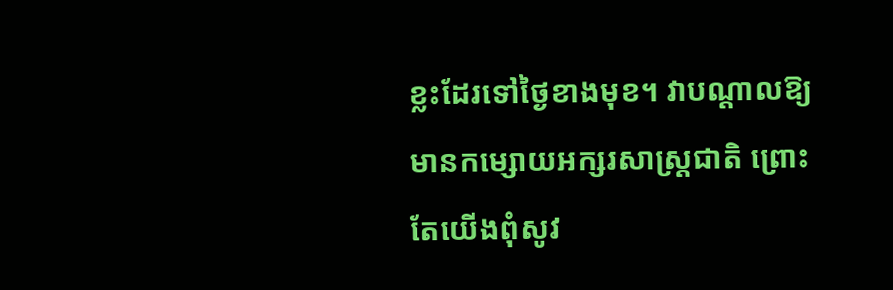ខ្លះដែរទៅថ្ងៃខាងមុខ។ វាបណ្តាលឱ្យមានកម្សោយអក្សរសាស្រ្តជាតិ ព្រោះតែយើងពុំសូវ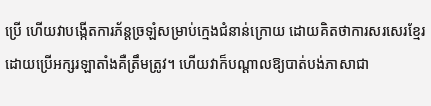ប្រើ ហើយវាបង្កើតការភ័ន្តច្រឡំសម្រាប់ក្មេងជំនាន់ក្រោយ ដោយគិតថាការសរសេរខ្មែរដោយប្រើអក្សរឡាតាំងគឺត្រឹមត្រូវ។ ហើយវាក៏បណ្តាលឱ្យបាត់បង់ភាសាជា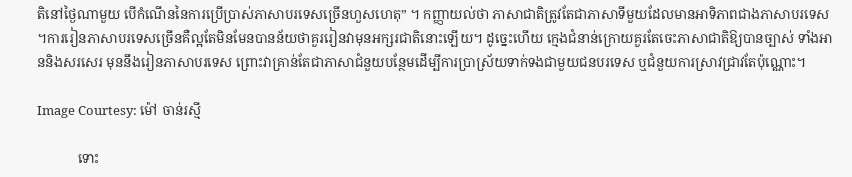តិនៅថ្ងៃណាមួយ បើកំណើននៃការប្រើប្រាស់ភាសាបរទេសច្រើនហួសហេតុ” ។ កញ្ញាយល់ថា ភាសាជាតិត្រូវតែជាភាសាទីមួយដែលមានអាទិភាពជាងភាសាបរទេស។ការរៀនភាសាបរទេសច្រើនគឺល្អតែមិនមែនបានន័យថាគួររៀនវាមុនអក្សរជាតិនោះឡើយ។ ដូច្នេះហើយ ក្មេងជំនាន់ក្រោយគួរតែចេះភាសាជាតិឱ្យបានច្បាស់ ទាំងអាននិងសរសេរ មុននឹងរៀនភាសាបរទេស ព្រោះវាគ្រាន់តែជាភាសាជំនួយបន្ថែមដើម្បីការប្រាស្រ័យទាក់ទងជាមួយជនបរទេស ឬជំនួយការស្រាវជ្រាវតែប៉ុណ្ណោះ។

Image Courtesy: ម៉ៅ ចាន់រស្មី

            ទោះ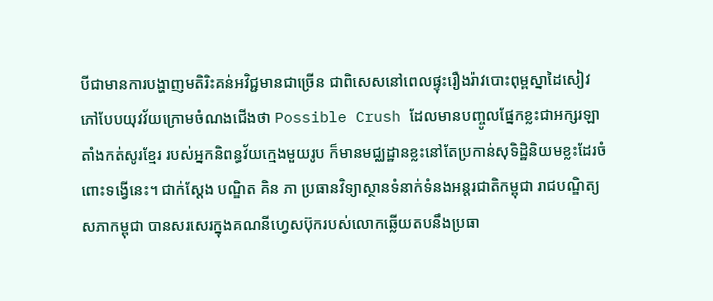បីជាមានការបង្ហាញមតិរិះគន់អវិជ្ជមានជាច្រើន ជាពិសេសនៅពេលផ្ទុះរឿងរ៉ាវបោះពុម្ពស្នាដៃសៀវភៅបែបយុវវ័យក្រោមចំណងជើងថា Possible Crush ដែលមានបញ្ចូលផ្នែកខ្លះជាអក្សរឡាតាំងកត់សូរខ្មែរ របស់អ្នកនិពន្ធវ័យក្មេងមួយរូប ក៏មានមជ្ឈដ្ឋានខ្លះនៅតែប្រកាន់សុទិដ្ឋិនិយមខ្លះដែរចំពោះទង្វើនេះ។ ជាក់ស្តែង បណ្ឌិត គិន ភា ប្រធានវិទ្យាស្ថានទំនាក់ទំនងអន្តរជាតិកម្ពុជា រាជបណ្ឌិត្យសភាកម្ពុជា បានសរសេរក្នុងគណនីហ្វេសប៊ុករបស់លោកឆ្លើយតបនឹងប្រធា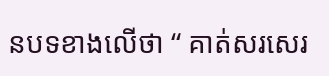នបទខាងលើថា “ គាត់សរសេរ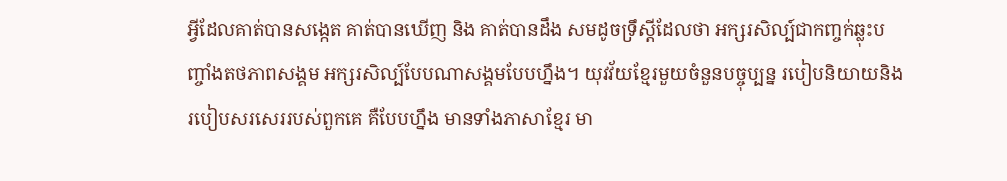អ្វីដែលគាត់បានសង្កេត គាត់បានឃើញ និង គាត់បានដឹង សមដូចទ្រឹស្តីដែលថា អក្សរសិល្ប៍ជាកញ្ចក់ឆ្លុះបញ្ចាំងតថភាពសង្គម អក្សរសិល្ប៍បែបណាសង្គមបែបហ្នឹង។ យុវវ័យខ្មែរមួយចំនួនបច្ចុប្បន្ន របៀបនិយាយនិងរបៀបសរសេររបស់ពួកគេ គឺបែបហ្នឹង មានទាំងភាសាខ្មែរ មា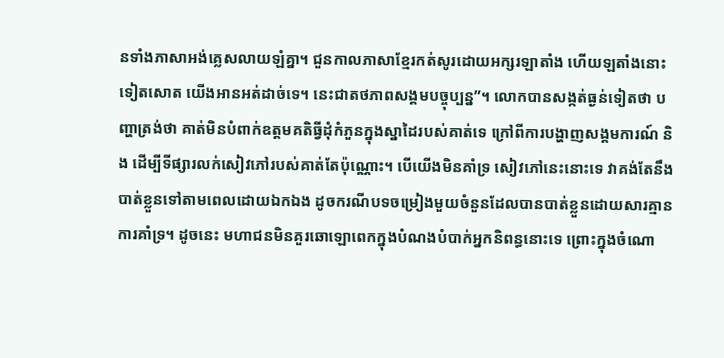នទាំងភាសាអង់គ្លេសលាយឡំគ្នា។ ជួនកាលភាសាខ្មែរកត់សូរដោយអក្សរឡាតាំង ហើយឡតាំងនោះទៀតសោត យើងអានអត់ដាច់ទេ។ នេះជាតថភាពសង្គមបច្ចុប្បន្ន”។ លោកបានសង្កត់ធ្ងន់ទៀតថា បញ្ហាត្រង់ថា គាត់មិនបំពាក់ឧត្តមគតិធ្វីដុំកំភួនក្នុងស្នាដៃរបស់គាត់ទេ ក្រៅពីការបង្ហាញសង្គមការណ៍ និង ដើម្បីទីផ្សារលក់សៀវភៅរបស់គាត់តែប៉ុណ្ណោះ។ បើយើងមិនគាំទ្រ សៀវភៅនេះនោះទេ វាគង់តែនឹងបាត់ខ្លួនទៅតាមពេលដោយឯកឯង ដូចករណីបទចម្រៀងមួយចំនួនដែលបានបាត់ខ្លួនដោយសារគ្មានការគាំទ្រ។ ដូចនេះ មហាជនមិនគួរឆោឡោពេកក្នុងបំណងបំបាក់អ្នកនិពន្ធនោះទេ ព្រោះក្នុងចំណោ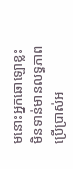មនោះអ្នកឆោឡោខ្លះមិនទាន់មានលទ្ធភាពប្រើប្រាស់អ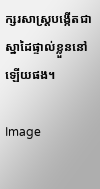ក្សរសាស្រ្តបង្កើតជាស្នាដៃផ្ទាល់ខ្លួននៅឡើយផង។

Image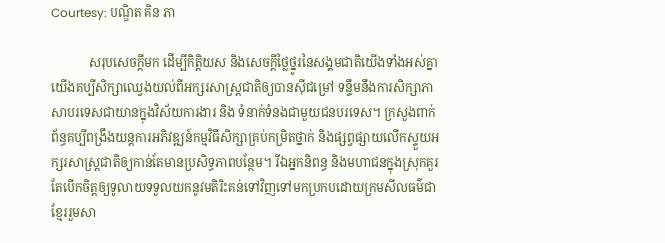Courtesy: បណ្ឌិត គិន ភា

            សរុបសេចក្តីមក ដើម្បីកិត្តិយស និងសេចក្តីថ្លៃថ្នូរនៃសង្គមជាតិយើងទាំងអស់គ្នា យើងគប្បីសិក្សាឈ្វេងយល់ពីអក្សរសាស្រ្តជាតិឲ្យបានស៊ីជម្រៅ ទន្ទឹមនឹងការសិក្សាភាសាបរទេសជាយានក្នុងវិស័យការងារ និង ទំនាក់ទំនងជាមួយជនបរទេស។ ក្រសួងពាក់ព័ន្ធគប្បីពង្រឹងយន្តការអភិវឌ្ឍន៍កម្មវិធីសិក្សាគ្រប់កម្រិតថ្នាក់ និងផ្សព្វផ្សាយលើកស្ទួយអក្សរសាស្រ្តជាតិឲ្យកាន់តែមានប្រសិទ្ធភាពបន្ថែម។ រីឯអ្នកនិពន្ធ និងមហាជនក្នុងស្រុកគួរតែបើកចិត្តឲ្យទូលាយទទួលយកនូវមតិរិះគន់ទៅវិញទៅមកប្រកបដោយក្រមសីលធម៌ជា ខ្មែររួមសា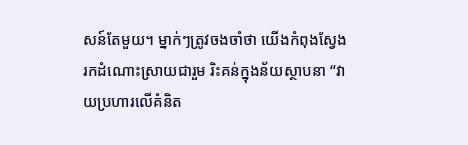សន៍តែមួយ។ ម្នាក់ៗត្រូវចងចាំថា យើងកំពុងស្វែងរកដំណោះស្រាយជារួម រិះគន់ក្នុងន័យស្ថាបនា “វាយប្រហារលើគំនិត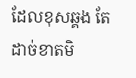ដែលខុសឆ្គង តែដាច់ខាតមិ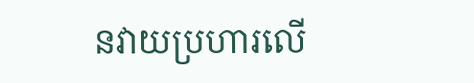នវាយប្រហារលើ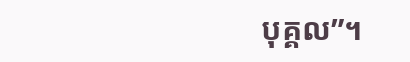បុគ្គល”។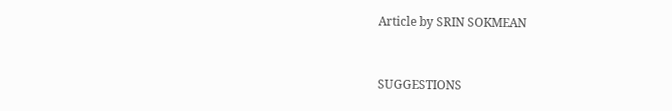Article by SRIN SOKMEAN


SUGGESTIONS